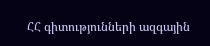ՀՀ գիտությունների ազգային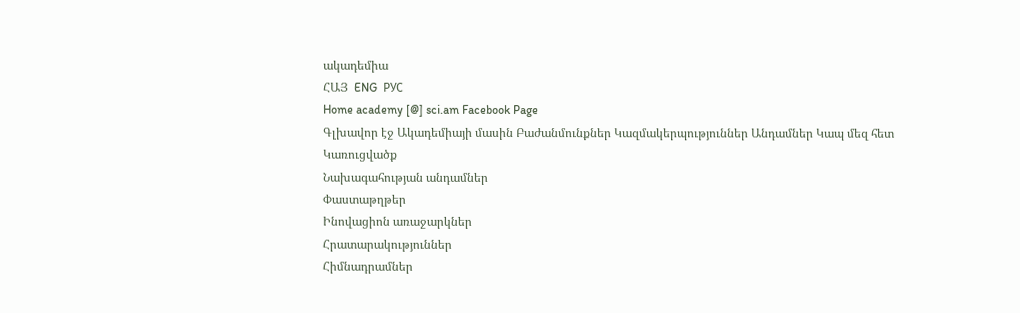ակադեմիա
ՀԱՅ  ENG  РУС
Home academy [@] sci.am Facebook Page
Գլխավոր էջ Ակադեմիայի մասին Բաժանմունքներ Կազմակերպություններ Անդամներ Կապ մեզ հետ
Կառուցվածք
Նախագահության անդամներ
Փաստաթղթեր
Ինովացիոն առաջարկներ
Հրատարակություններ
Հիմնադրամներ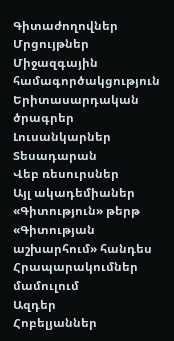Գիտաժողովներ
Մրցույթներ
Միջազգային համագործակցություն
Երիտասարդական ծրագրեր
Լուսանկարներ
Տեսադարան
Վեբ ռեսուրսներ
Այլ ակադեմիաներ
«Գիտություն» թերթ
«Գիտության աշխարհում» հանդես
Հրապարակումներ մամուլում
Ազդեր
Հոբելյաններ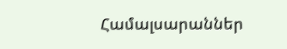Համալսարաններ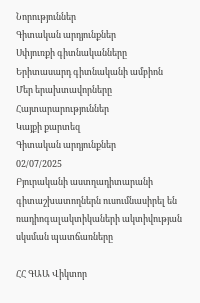Նորություններ
Գիտական արդյունքներ
Սփյուռքի գիտնականները
Երիտասարդ գիտնականի ամբիոն
Մեր երախտավորները
Հայտարարություններ
Կայքի քարտեզ
Գիտական արդյունքներ
02/07/2025
Բյուրականի աստղադիտարանի գիտաշխատողներն ուսումնասիրել են ռադիոգալակտիկաների ակտիվության սկսման պատճառները

ՀՀ ԳԱԱ Վիկտոր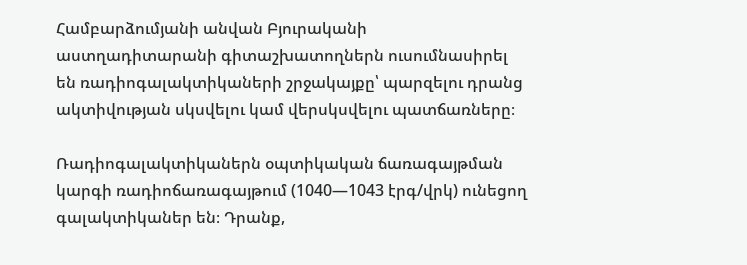Համբարձումյանի անվան Բյուրականի աստղադիտարանի գիտաշխատողներն ուսումնասիրել են ռադիոգալակտիկաների շրջակայքը՝ պարզելու դրանց ակտիվության սկսվելու կամ վերսկսվելու պատճառները։

Ռադիոգալակտիկաներն օպտիկական ճառագայթման կարգի ռադիոճառագայթում (1040—1043 էրգ/վրկ) ունեցող գալակտիկաներ են։ Դրանք,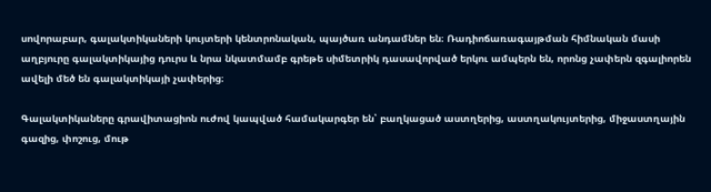սովորաբար, գալակտիկաների կույտերի կենտրոնական, պայծառ անդամներ են։ Ռադիոճառագայթման հիմնական մասի աղբյուրը գալակտիկայից դուրս և նրա նկատմամբ գրեթե սիմետրիկ դասավորված երկու ամպերն են, որոնց չափերն զգալիորեն ավելի մեծ են գալակտիկայի չափերից։

Գալակտիկաները գրավիտացիոն ուժով կապված համակարգեր են՝ բաղկացած աստղերից, աստղակույտերից, միջաստղային գազից, փոշուց, մութ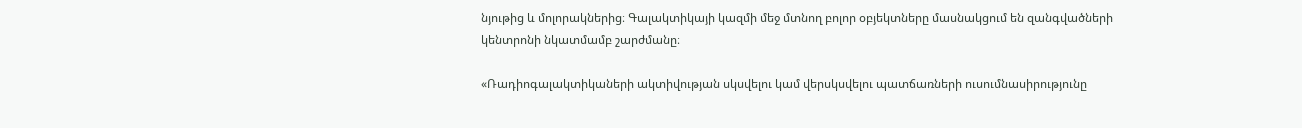նյութից և մոլորակներից։ Գալակտիկայի կազմի մեջ մտնող բոլոր օբյեկտները մասնակցում են զանգվածների կենտրոնի նկատմամբ շարժմանը։

«Ռադիոգալակտիկաների ակտիվության սկսվելու կամ վերսկսվելու պատճառների ուսումնասիրությունը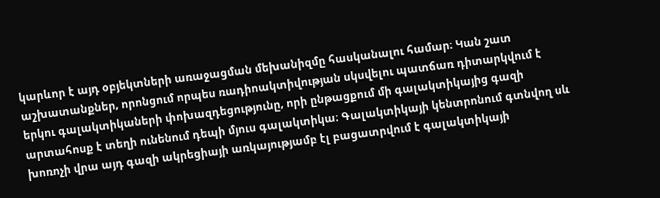կարևոր է այդ օբյեկտների առաջացման մեխանիզմը հասկանալու համար։ Կան շատ աշխատանքներ, որոնցում որպես ռադիոակտիվության սկսվելու պատճառ դիտարկվում է երկու գալակտիկաների փոխազդեցությունը, որի ընթացքում մի գալակտիկայից գազի արտահոսք է տեղի ունենում դեպի մյուս գալակտիկա։ Գալակտիկայի կենտրոնում գտնվող սև խոռոչի վրա այդ գազի ակրեցիայի առկայությամբ էլ բացատրվում է գալակտիկայի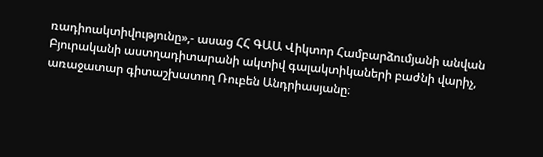ռադիոակտիվությունը»,- ասաց ՀՀ ԳԱԱ Վիկտոր Համբարձումյանի անվան Բյուրականի աստղադիտարանի ակտիվ գալակտիկաների բաժնի վարիչ, առաջատար գիտաշխատող Ռուբեն Անդրիասյանը։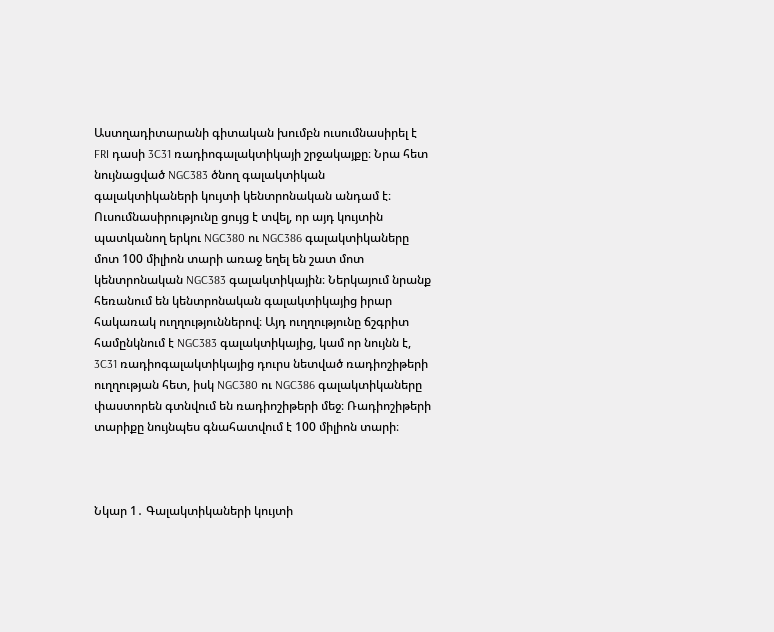Աստղադիտարանի գիտական խումբն ուսումնասիրել է FRI դասի 3C31 ռադիոգալակտիկայի շրջակայքը։ Նրա հետ նույնացված NGC383 ծնող գալակտիկան  գալակտիկաների կույտի կենտրոնական անդամ է։ Ուսումնասիրությունը ցույց է տվել, որ այդ կույտին պատկանող երկու NGC380 ու NGC386 գալակտիկաները մոտ 100 միլիոն տարի առաջ եղել են շատ մոտ կենտրոնական NGC383 գալակտիկային։ Ներկայում նրանք հեռանում են կենտրոնական գալակտիկայից իրար հակառակ ուղղություններով։ Այդ ուղղությունը ճշգրիտ համընկնում է NGC383 գալակտիկայից, կամ որ նույնն է, 3C31 ռադիոգալակտիկայից դուրս նետված ռադիոշիթերի ուղղության հետ, իսկ NGC380 ու NGC386 գալակտիկաները փաստորեն գտնվում են ռադիոշիթերի մեջ։ Ռադիոշիթերի տարիքը նույնպես գնահատվում է 100 միլիոն տարի։



Նկար 1․ Գալակտիկաների կույտի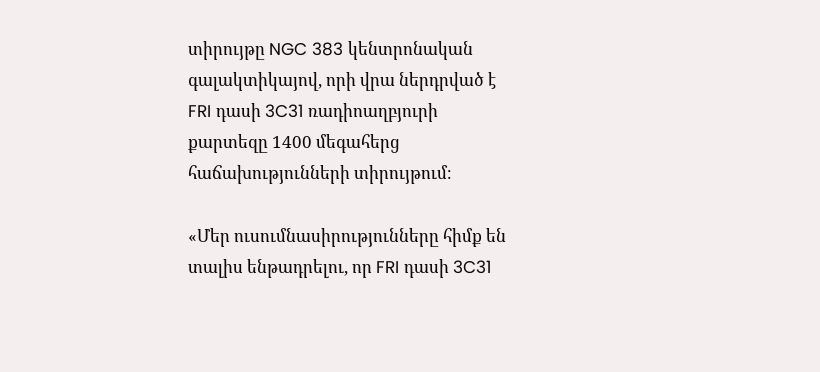տիրույթը NGC 383 կենտրոնական գալակտիկայով, որի վրա ներդրված է FRI դասի 3C31 ռադիոաղբյուրի քարտեզը 1400 մեգահերց հաճախությունների տիրույթում։

«Մեր ուսումնասիրությունները հիմք են տալիս ենթադրելու, որ FRI դասի 3C31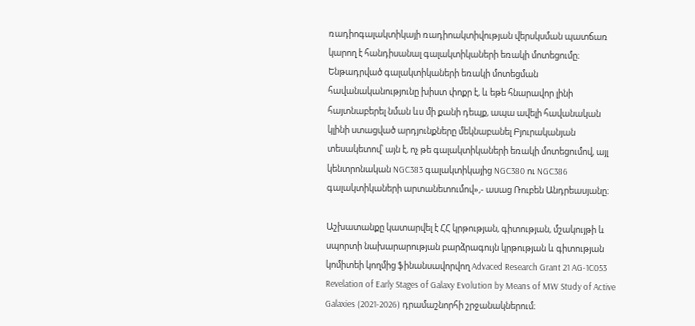ռադիոգալակտիկայի ռադիոակտիվության վերսկսման պատճառ կարող է հանդիսանալ գալակտիկաների եռակի մոտեցումը։ Ենթադրված գալակտիկաների եռակի մոտեցման հավանականությունը խիստ փոքր է, և եթե հնարավոր լինի հայտնաբերել նման ևս մի քանի դեպք, ապա ավելի հավանական կլինի ստացված արդյունքները մեկնաբանել Բյուրականյան տեսակետով՝ այն է, ոչ թե գալակտիկաների եռակի մոտեցումով, այլ  կենտրոնական NGC383 գալակտիկայից NGC380 ու NGC386 գալակտիկաների արտանետումով»,- ասաց Ռուբեն Անդրեասյանը։

Աշխատանքը կատարվել է ՀՀ կրթության, գիտության, մշակույթի և սպորտի նախարարության բարձրագույն կրթության և գիտության կոմիտեի կողմից ֆինանսավորվող Advaced Research Grant 21 AG-1C053 Revelation of Early Stages of Galaxy Evolution by Means of MW Study of Active Galaxies (2021-2026) դրամաշնորհի շրջանակներում։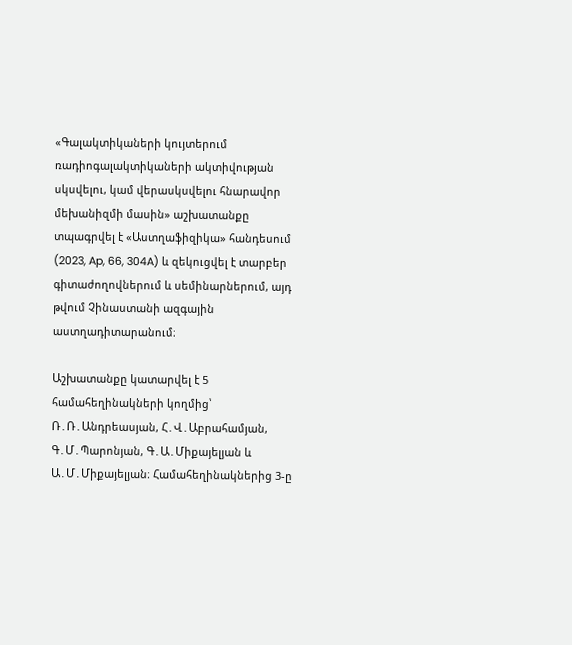«Գալակտիկաների կույտերում ռադիոգալակտիկաների ակտիվության սկսվելու, կամ վերասկսվելու հնարավոր մեխանիզմի մասին» աշխատանքը տպագրվել է «Աստղաֆիզիկա» հանդեսում (2023, Ap, 66, 304A) և զեկուցվել է տարբեր գիտաժողովներում և սեմինարներում, այդ թվում Չինաստանի ազգային աստղադիտարանում։

Աշխատանքը կատարվել է 5 համահեղինակների կողմից՝ Ռ․Ռ․Անդրեասյան, Հ․Վ․Աբրահամյան, Գ․Մ․Պարոնյան, Գ․Ա․Միքայելյան և Ա․Մ․Միքայելյան։ Համահեղինակներից 3-ը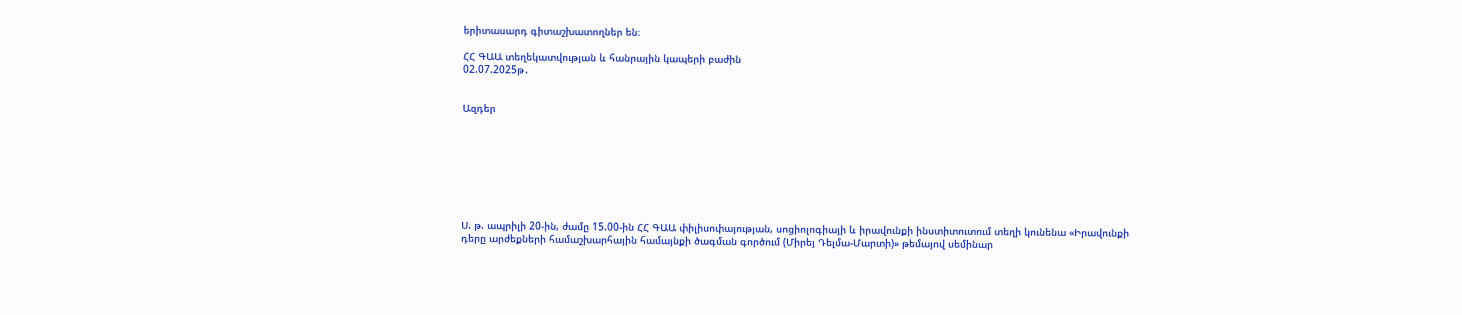երիտասարդ գիտաշխատողներ են։

ՀՀ ԳԱԱ տեղեկատվության և հանրային կապերի բաժին
02.07.2025թ․


Ազդեր








Ս. թ. ապրիլի 20-ին, ժամը 15.00-ին ՀՀ ԳԱԱ փիլիսոփայության, սոցիոլոգիայի և իրավունքի ինստիտուտում տեղի կունենա «Իրավունքի դերը արժեքների համաշխարհային համայնքի ծագման գործում (Միրեյ Դելմա-Մարտի)» թեմայով սեմինար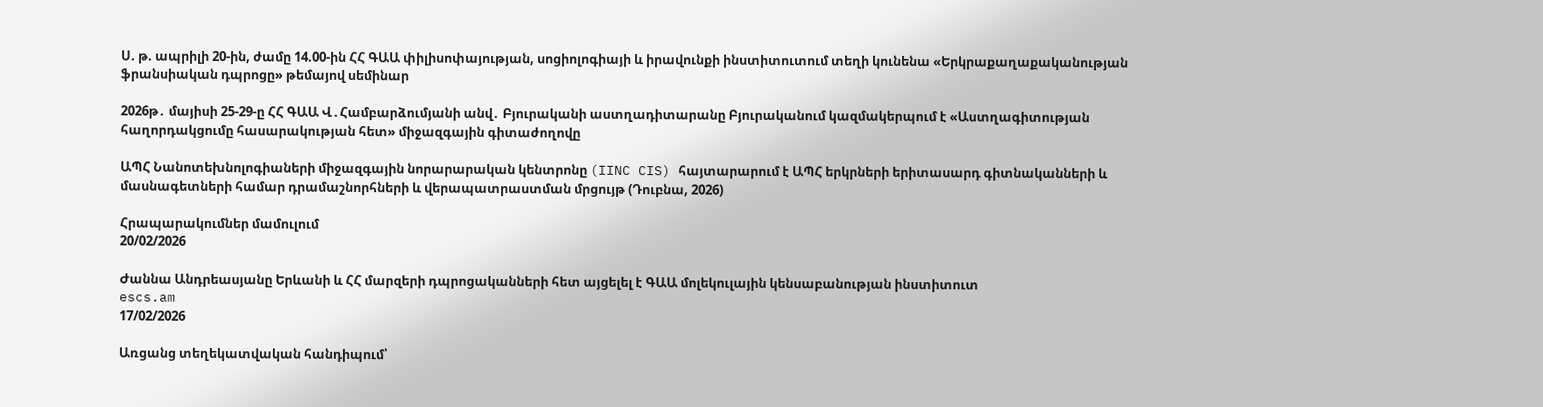Ս. թ. ապրիլի 20-ին, ժամը 14.00-ին ՀՀ ԳԱԱ փիլիսոփայության, սոցիոլոգիայի և իրավունքի ինստիտուտում տեղի կունենա «Երկրաքաղաքականության ֆրանսիական դպրոցը» թեմայով սեմինար

2026թ․ մայիսի 25-29-ը ՀՀ ԳԱԱ Վ․Համբարձումյանի անվ․ Բյուրականի աստղադիտարանը Բյուրականում կազմակերպում է «Աստղագիտության հաղորդակցումը հասարակության հետ» միջազգային գիտաժողովը

ԱՊՀ Նանոտեխնոլոգիաների միջազգային նորարարական կենտրոնը (IINC CIS) հայտարարում է ԱՊՀ երկրների երիտասարդ գիտնականների և մասնագետների համար դրամաշնորհների և վերապատրաստման մրցույթ (Դուբնա, 2026)

Հրապարակումներ մամուլում
20/02/2026

Ժաննա Անդրեասյանը Երևանի և ՀՀ մարզերի դպրոցականների հետ այցելել է ԳԱԱ մոլեկուլային կենսաբանության ինստիտուտ
escs.am
17/02/2026

Առցանց տեղեկատվական հանդիպում՝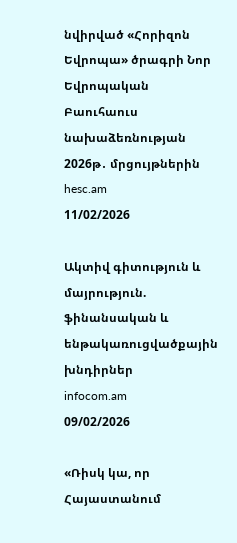նվիրված «Հորիզոն Եվրոպա» ծրագրի Նոր Եվրոպական Բաուհաուս նախաձեռնության 2026թ․ մրցույթներին
hesc.am
11/02/2026

Ակտիվ գիտություն և մայրություն. ֆինանսական և ենթակառուցվածքային խնդիրներ
infocom.am
09/02/2026

«Ռիսկ կա, որ Հայաստանում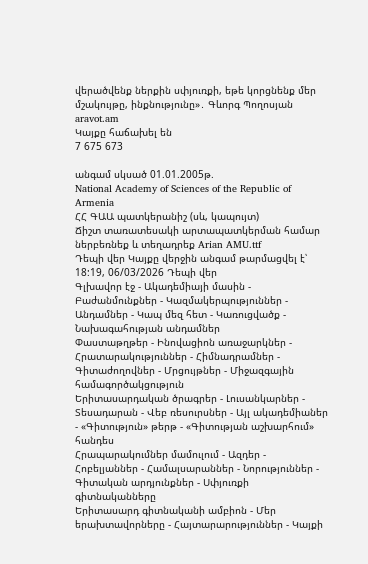վերածվենք ներքին սփյուռքի, եթե կորցնենք մեր մշակույթը, ինքնությունը»․ Գևորգ Պողոսյան
aravot.am
Կայքը հաճախել են
7 675 673

անգամ սկսած 01.01.2005թ.
National Academy of Sciences of the Republic of Armenia
ՀՀ ԳԱԱ պատկերանիշ (սև, կապույտ)
Ճիշտ տառատեսակի արտապատկերման համար ներբեռնեք և տեղադրեք Arian AMU.ttf
Դեպի վեր Կայքը վերջին անգամ թարմացվել է՝  18:19, 06/03/2026 Դեպի վեր
Գլխավոր էջ - Ակադեմիայի մասին - Բաժանմունքներ - Կազմակերպություններ - Անդամներ - Կապ մեզ հետ - Կառուցվածք - Նախագահության անդամներ
Փաստաթղթեր - Ինովացիոն առաջարկներ - Հրատարակություններ - Հիմնադրամներ - Գիտաժողովներ - Մրցույթներ - Միջազգային համագործակցություն
Երիտասարդական ծրագրեր - Լուսանկարներ - Տեսադարան - Վեբ ռեսուրսներ - Այլ ակադեմիաներ - «Գիտություն» թերթ - «Գիտության աշխարհում» հանդես
Հրապարակումներ մամուլում - Ազդեր - Հոբելյաններ - Համալսարաններ - Նորություններ - Գիտական արդյունքներ - Սփյուռքի գիտնականները
Երիտասարդ գիտնականի ամբիոն - Մեր երախտավորները - Հայտարարություններ - Կայքի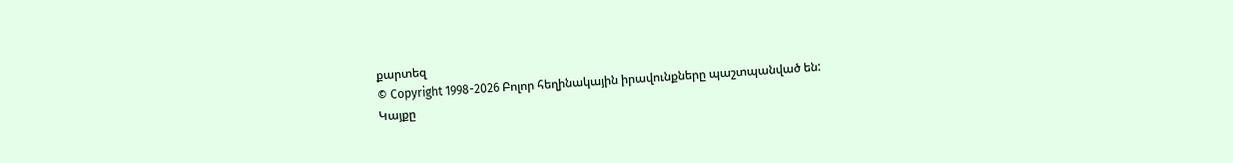քարտեզ
© Copyright 1998-2026 Բոլոր հեղինակային իրավունքները պաշտպանված են:
Կայքը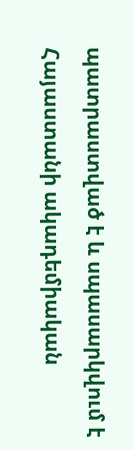պատրաստված է և սպասարկվում է Հայաստանի ակադեմիական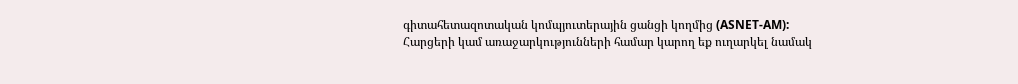գիտահետազոտական կոմպյուտերային ցանցի կողմից (ASNET-AM):
Հարցերի կամ առաջարկությունների համար կարող եք ուղարկել նամակ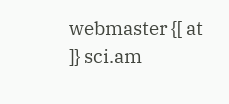webmaster {[ at ]} sci.am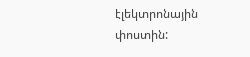էլեկտրոնային փոստին: